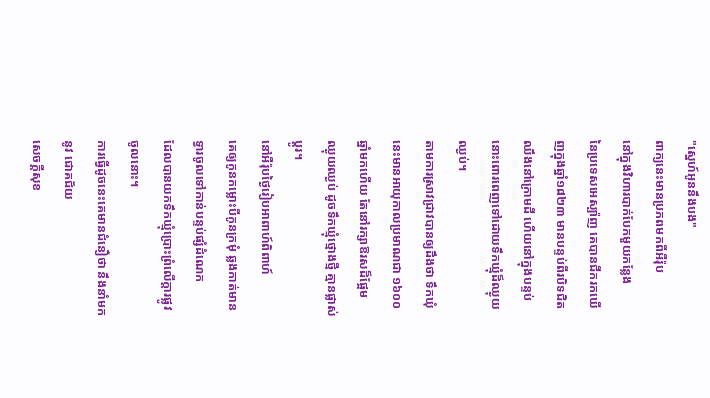"ស្នេហ៍អូននឹងបង"
ពាក្យនេះមានប្រភពមកពីអឺរ៉ុប
នៅក្នុងវិហារបាក់បែកមួយកន្លែង
នៃប្រទេសអេស្ប៉ាញ គេបានជីករកឃើញក្នុងឆ្នាំ១៨២៣ មានបន្ទប់ពីរបិទជិតឈឹងនៅក្រោមដី ហើយនៅក្នុងបន្ទប់នោះពោរពេញទៅដោយទឹកឃ្មុំដ៏ឈ្ងុយឈ្ងប់។
តាមការស្រាវជ្រាវបានឲ្យដឹងថា ទឹកឃុំនេះមានអាយុកាលប្រមាណជា ១៦០០ ឆ្នាំមកហើយ តែនៅរក្សាឱរសដ៏ផ្អែម
ឈ្ងុយឈ្ងប់ ដូចទឹកឃ្មុំថ្មោងថ្មី គ្មានផ្លាស់ប្ដូរ។
នៅអឺរ៉ុបថ្ងៃរៀបអាពាហ៍ពិពាហ៍
គេឲ្យកូនកម្លោះបីកូនក្រមុំ ឆ្លងកាត់មានទ្វារចូលទៅកាន់បន្ទប់ផ្សំដំណេក
ដែលបានយកទឹកឃ្មុំប្រោះព្រំលើក្ដារផ្លូវចូលនោះ។
ការធ្វើដូចនេះគេមានជំនឿថា នឹងនាំមកនូវ ជោគជ័យ
សេចក្ដីសុខ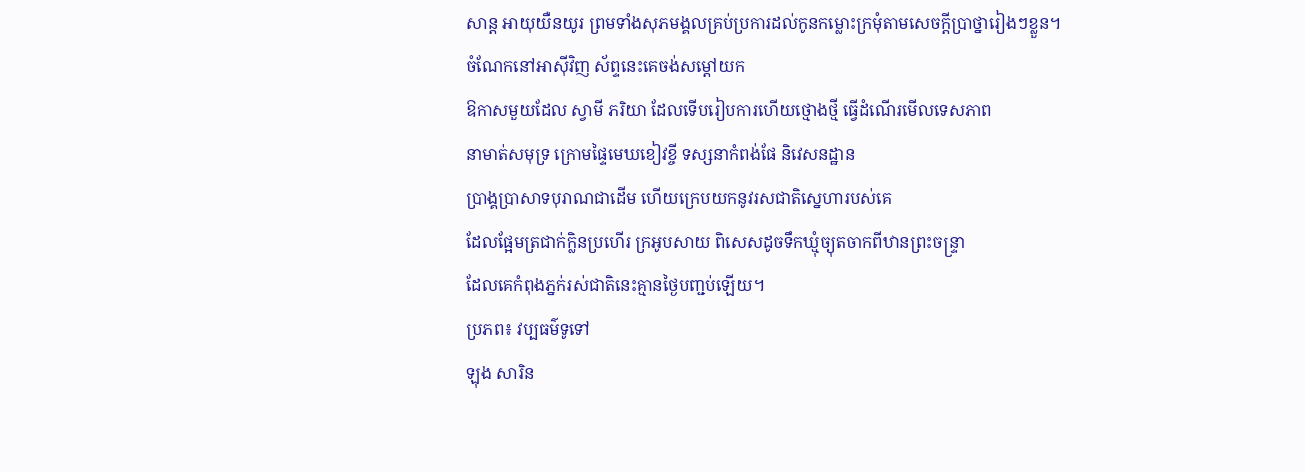សាន្ត អាយុយឺនយូរ ព្រមទាំងសុភមង្គលគ្រប់ប្រការដល់កូនកម្លោះក្រមុំតាមសេចក្ដីប្រាថ្នារៀងៗខ្លួន។
ចំណែកនៅអាស៊ីវិញ ស័ព្ទនេះគេចង់សម្ដៅយក
ឱកាសមួយដែល ស្វាមី ភរិយា ដែលទើបរៀបការហើយថ្មោងថ្មី ធ្វើដំណើរមើលទេសភាព
នាមាត់សមុទ្រ ក្រោមផ្ទៃមេឃខៀវខ្ចី ទស្សនាកំពង់ផែ និវេសនដ្ឋាន
ប្រាង្គប្រាសាទបុរាណជាដើម ហើយក្រេបយកនូវរសជាតិស្នេហារបស់គេ
ដែលផ្អែមត្រជាក់ក្លិនប្រហើរ ក្រអូបសាយ ពិសេសដូចទឹកឃ្មុំច្យុតចាកពីឋានព្រះចន្ទ្រា
ដែលគេកំពុងភ្នក់រស់ជាតិនេះគ្មានថ្ងៃបញ្ជប់ឡើយ។
ប្រភព៖ វប្បធម៌ទូទៅ
ឡុង សារិន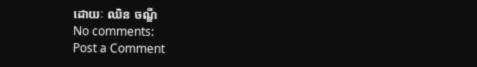ដោយៈ ឈិន ចណ្ឌី
No comments:
Post a Comment